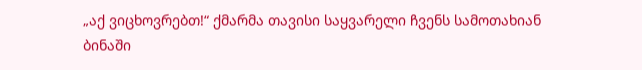„აქ ვიცხოვრებთ!“ ქმარმა თავისი საყვარელი ჩვენს სამოთახიან ბინაში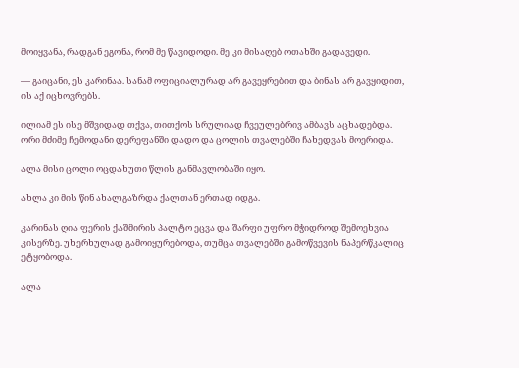მოიყვანა, რადგან ეგონა, რომ მე წავიდოდი. მე კი მისაღებ ოთახში გადავედი.

— გაიცანი, ეს კარინაა. სანამ ოფიციალურად არ გავეყრებით და ბინას არ გავყიდით, ის აქ იცხოვრებს.

ილიამ ეს ისე მშვიდად თქვა, თითქოს სრულიად ჩვეულებრივ ამბავს აცხადებდა. ორი მძიმე ჩემოდანი დერეფანში დადო და ცოლის თვალებში ჩახედვას მოერიდა.

ალა მისი ცოლი ოცდახუთი წლის განმავლობაში იყო.

ახლა კი მის წინ ახალგაზრდა ქალთან ერთად იდგა.

კარინას ღია ფერის ქაშმირის პალტო ეცვა და შარფი უფრო მჭიდროდ შემოეხვია კისერზე. უხერხულად გამოიყურებოდა, თუმცა თვალებში გამოწვევის ნაპერწკალიც ეტყობოდა.

ალა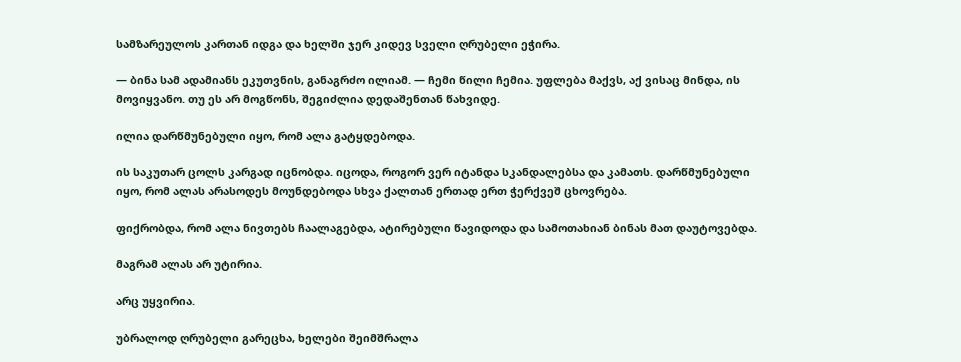სამზარეულოს კართან იდგა და ხელში ჯერ კიდევ სველი ღრუბელი ეჭირა.

— ბინა სამ ადამიანს ეკუთვნის, განაგრძო ილიამ. — ჩემი წილი ჩემია. უფლება მაქვს, აქ ვისაც მინდა, ის მოვიყვანო. თუ ეს არ მოგწონს, შეგიძლია დედაშენთან წახვიდე.

ილია დარწმუნებული იყო, რომ ალა გატყდებოდა.

ის საკუთარ ცოლს კარგად იცნობდა. იცოდა, როგორ ვერ იტანდა სკანდალებსა და კამათს. დარწმუნებული იყო, რომ ალას არასოდეს მოუნდებოდა სხვა ქალთან ერთად ერთ ჭერქვეშ ცხოვრება.

ფიქრობდა, რომ ალა ნივთებს ჩაალაგებდა, ატირებული წავიდოდა და სამოთახიან ბინას მათ დაუტოვებდა.

მაგრამ ალას არ უტირია.

არც უყვირია.

უბრალოდ ღრუბელი გარეცხა, ხელები შეიმშრალა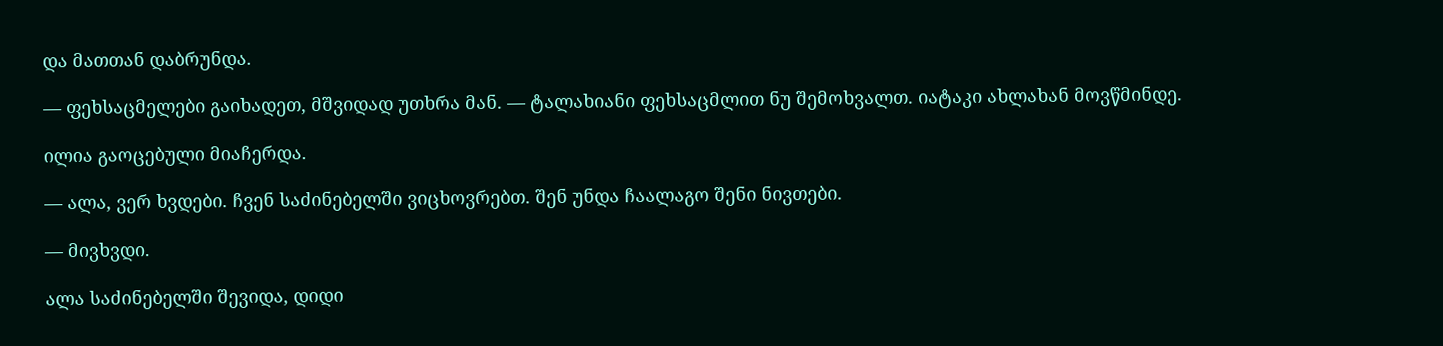და მათთან დაბრუნდა.

— ფეხსაცმელები გაიხადეთ, მშვიდად უთხრა მან. — ტალახიანი ფეხსაცმლით ნუ შემოხვალთ. იატაკი ახლახან მოვწმინდე.

ილია გაოცებული მიაჩერდა.

— ალა, ვერ ხვდები. ჩვენ საძინებელში ვიცხოვრებთ. შენ უნდა ჩაალაგო შენი ნივთები.

— მივხვდი.

ალა საძინებელში შევიდა, დიდი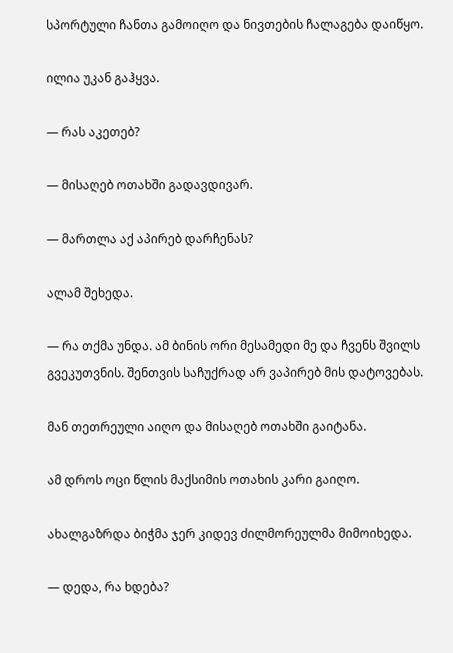სპორტული ჩანთა გამოიღო და ნივთების ჩალაგება დაიწყო.

ილია უკან გაჰყვა.

— რას აკეთებ?

— მისაღებ ოთახში გადავდივარ.

— მართლა აქ აპირებ დარჩენას?

ალამ შეხედა.

— რა თქმა უნდა. ამ ბინის ორი მესამედი მე და ჩვენს შვილს გვეკუთვნის. შენთვის საჩუქრად არ ვაპირებ მის დატოვებას.

მან თეთრეული აიღო და მისაღებ ოთახში გაიტანა.

ამ დროს ოცი წლის მაქსიმის ოთახის კარი გაიღო.

ახალგაზრდა ბიჭმა ჯერ კიდევ ძილმორეულმა მიმოიხედა.

— დედა, რა ხდება?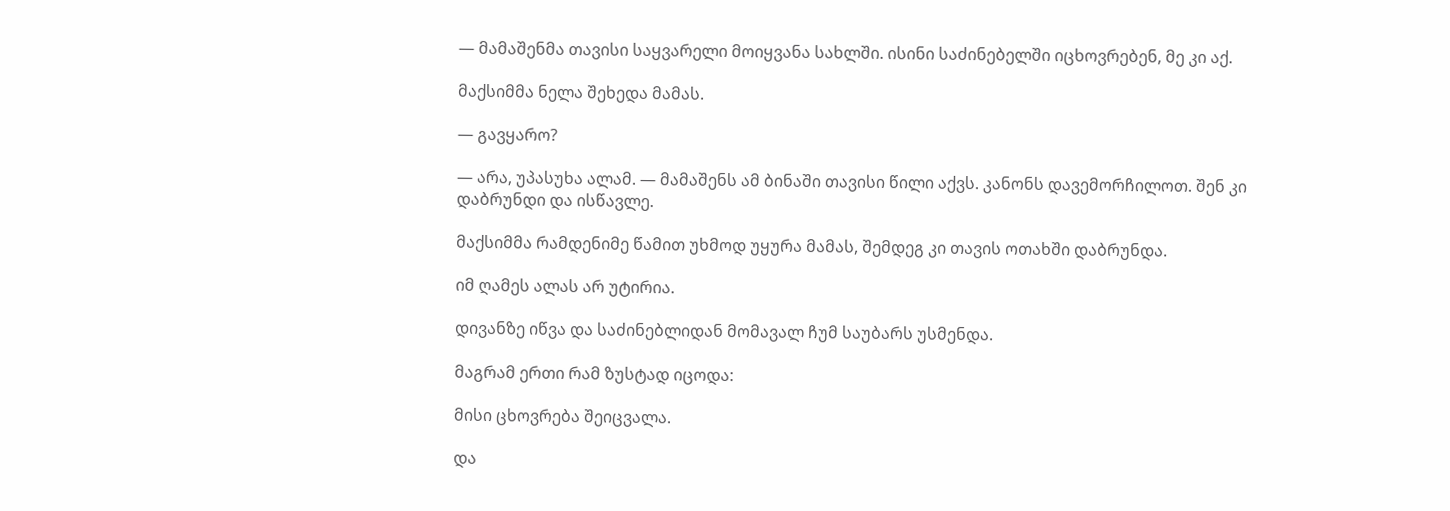— მამაშენმა თავისი საყვარელი მოიყვანა სახლში. ისინი საძინებელში იცხოვრებენ, მე კი აქ.

მაქსიმმა ნელა შეხედა მამას.

— გავყარო?

— არა, უპასუხა ალამ. — მამაშენს ამ ბინაში თავისი წილი აქვს. კანონს დავემორჩილოთ. შენ კი დაბრუნდი და ისწავლე.

მაქსიმმა რამდენიმე წამით უხმოდ უყურა მამას, შემდეგ კი თავის ოთახში დაბრუნდა.

იმ ღამეს ალას არ უტირია.

დივანზე იწვა და საძინებლიდან მომავალ ჩუმ საუბარს უსმენდა.

მაგრამ ერთი რამ ზუსტად იცოდა:

მისი ცხოვრება შეიცვალა.

და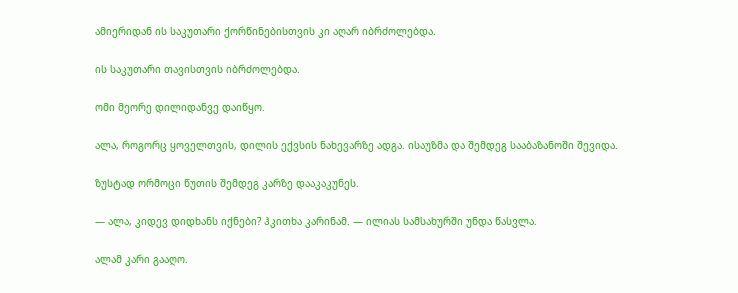ამიერიდან ის საკუთარი ქორწინებისთვის კი აღარ იბრძოლებდა.

ის საკუთარი თავისთვის იბრძოლებდა.

ომი მეორე დილიდანვე დაიწყო.

ალა, როგორც ყოველთვის, დილის ექვსის ნახევარზე ადგა. ისაუზმა და შემდეგ სააბაზანოში შევიდა.

ზუსტად ორმოცი წუთის შემდეგ კარზე დააკაკუნეს.

— ალა, კიდევ დიდხანს იქნები? ჰკითხა კარინამ. — ილიას სამსახურში უნდა წასვლა.

ალამ კარი გააღო.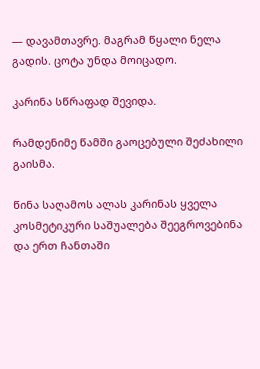— დავამთავრე. მაგრამ წყალი ნელა გადის. ცოტა უნდა მოიცადო.

კარინა სწრაფად შევიდა.

რამდენიმე წამში გაოცებული შეძახილი გაისმა.

წინა საღამოს ალას კარინას ყველა კოსმეტიკური საშუალება შეეგროვებინა და ერთ ჩანთაში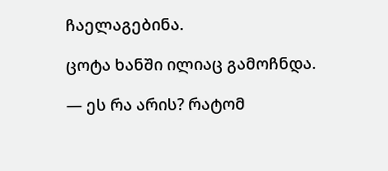ჩაელაგებინა.

ცოტა ხანში ილიაც გამოჩნდა.

— ეს რა არის? რატომ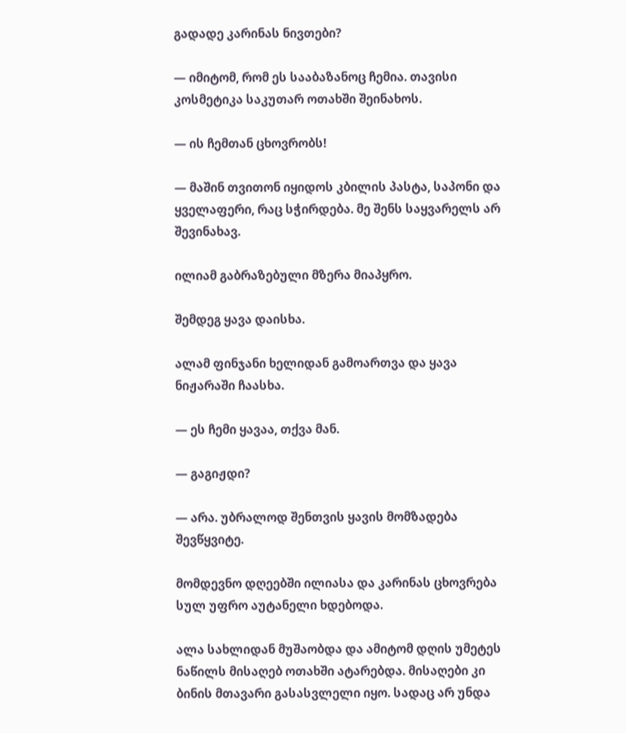გადადე კარინას ნივთები?

— იმიტომ, რომ ეს სააბაზანოც ჩემია. თავისი კოსმეტიკა საკუთარ ოთახში შეინახოს.

— ის ჩემთან ცხოვრობს!

— მაშინ თვითონ იყიდოს კბილის პასტა, საპონი და ყველაფერი, რაც სჭირდება. მე შენს საყვარელს არ შევინახავ.

ილიამ გაბრაზებული მზერა მიაპყრო.

შემდეგ ყავა დაისხა.

ალამ ფინჯანი ხელიდან გამოართვა და ყავა ნიჟარაში ჩაასხა.

— ეს ჩემი ყავაა, თქვა მან.

— გაგიჟდი?

— არა. უბრალოდ შენთვის ყავის მომზადება შევწყვიტე.

მომდევნო დღეებში ილიასა და კარინას ცხოვრება სულ უფრო აუტანელი ხდებოდა.

ალა სახლიდან მუშაობდა და ამიტომ დღის უმეტეს ნაწილს მისაღებ ოთახში ატარებდა. მისაღები კი ბინის მთავარი გასასვლელი იყო. სადაც არ უნდა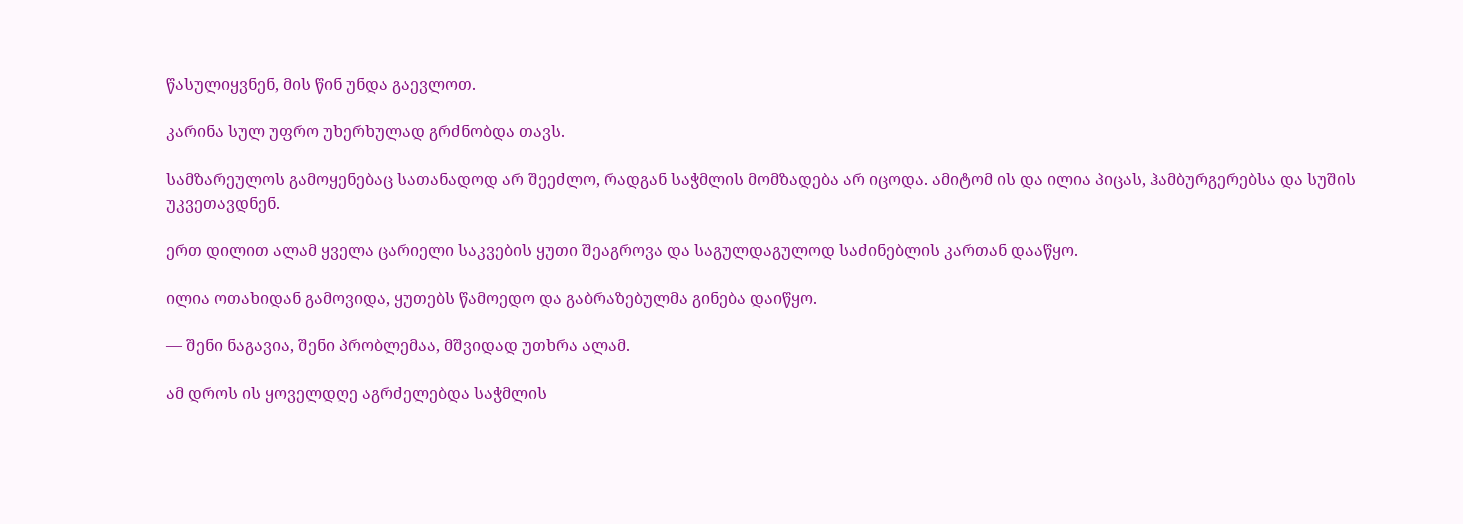წასულიყვნენ, მის წინ უნდა გაევლოთ.

კარინა სულ უფრო უხერხულად გრძნობდა თავს.

სამზარეულოს გამოყენებაც სათანადოდ არ შეეძლო, რადგან საჭმლის მომზადება არ იცოდა. ამიტომ ის და ილია პიცას, ჰამბურგერებსა და სუშის უკვეთავდნენ.

ერთ დილით ალამ ყველა ცარიელი საკვების ყუთი შეაგროვა და საგულდაგულოდ საძინებლის კართან დააწყო.

ილია ოთახიდან გამოვიდა, ყუთებს წამოედო და გაბრაზებულმა გინება დაიწყო.

— შენი ნაგავია, შენი პრობლემაა, მშვიდად უთხრა ალამ.

ამ დროს ის ყოველდღე აგრძელებდა საჭმლის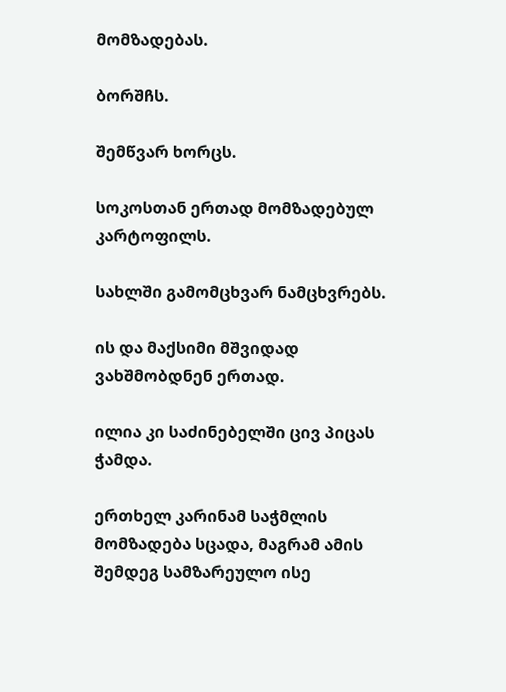მომზადებას.

ბორშჩს.

შემწვარ ხორცს.

სოკოსთან ერთად მომზადებულ კარტოფილს.

სახლში გამომცხვარ ნამცხვრებს.

ის და მაქსიმი მშვიდად ვახშმობდნენ ერთად.

ილია კი საძინებელში ცივ პიცას ჭამდა.

ერთხელ კარინამ საჭმლის მომზადება სცადა, მაგრამ ამის შემდეგ სამზარეულო ისე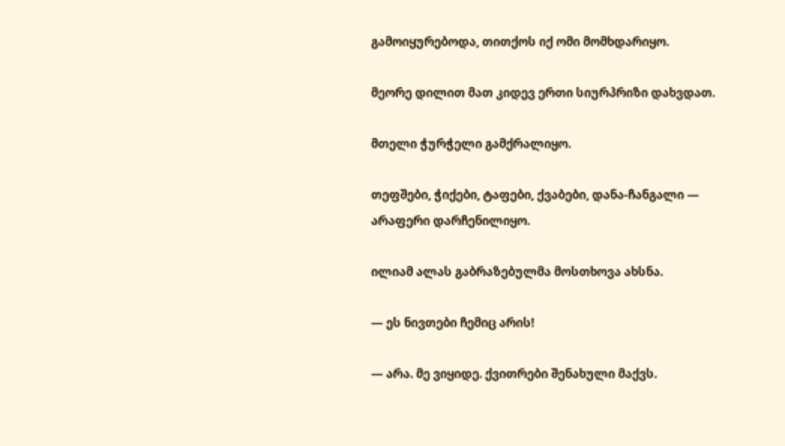გამოიყურებოდა, თითქოს იქ ომი მომხდარიყო.

მეორე დილით მათ კიდევ ერთი სიურპრიზი დახვდათ.

მთელი ჭურჭელი გამქრალიყო.

თეფშები, ჭიქები, ტაფები, ქვაბები, დანა-ჩანგალი — არაფერი დარჩენილიყო.

ილიამ ალას გაბრაზებულმა მოსთხოვა ახსნა.

— ეს ნივთები ჩემიც არის!

— არა. მე ვიყიდე. ქვითრები შენახული მაქვს.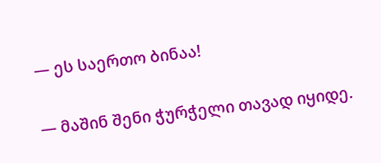— ეს საერთო ბინაა!

— მაშინ შენი ჭურჭელი თავად იყიდე.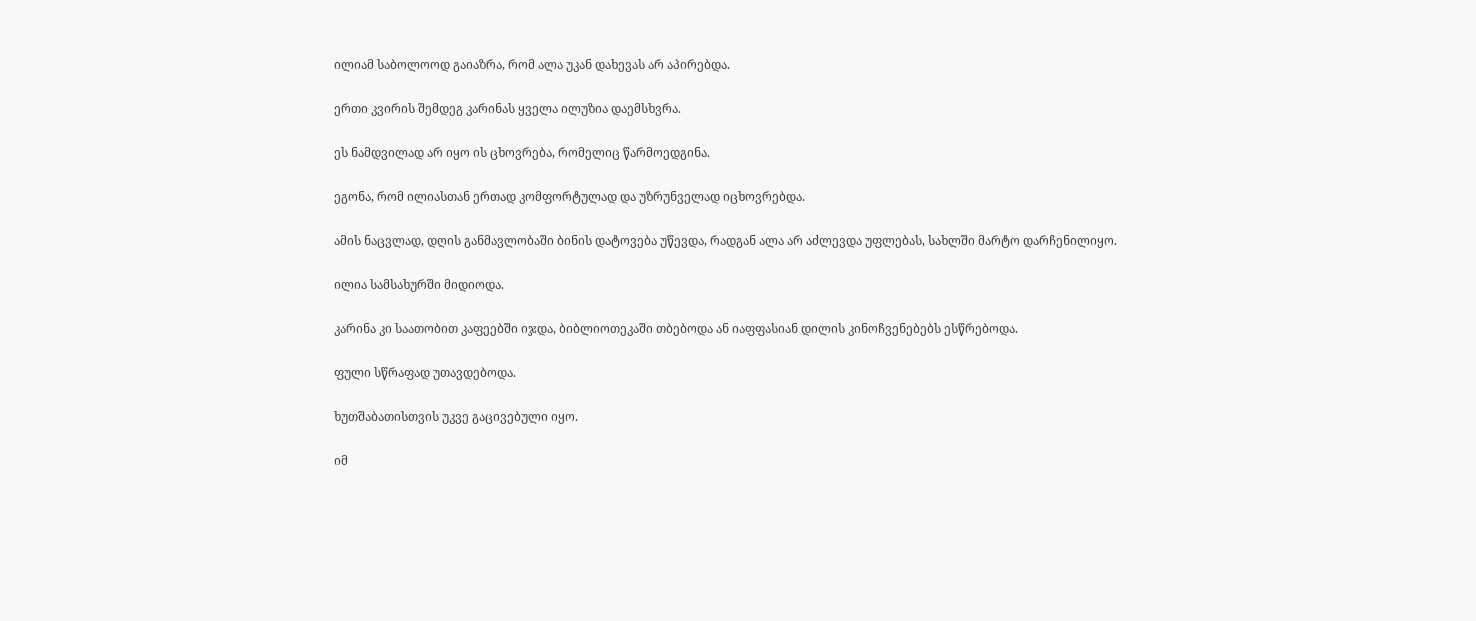ილიამ საბოლოოდ გაიაზრა, რომ ალა უკან დახევას არ აპირებდა.

ერთი კვირის შემდეგ კარინას ყველა ილუზია დაემსხვრა.

ეს ნამდვილად არ იყო ის ცხოვრება, რომელიც წარმოედგინა.

ეგონა, რომ ილიასთან ერთად კომფორტულად და უზრუნველად იცხოვრებდა.

ამის ნაცვლად, დღის განმავლობაში ბინის დატოვება უწევდა, რადგან ალა არ აძლევდა უფლებას, სახლში მარტო დარჩენილიყო.

ილია სამსახურში მიდიოდა.

კარინა კი საათობით კაფეებში იჯდა, ბიბლიოთეკაში თბებოდა ან იაფფასიან დილის კინოჩვენებებს ესწრებოდა.

ფული სწრაფად უთავდებოდა.

ხუთშაბათისთვის უკვე გაცივებული იყო.

იმ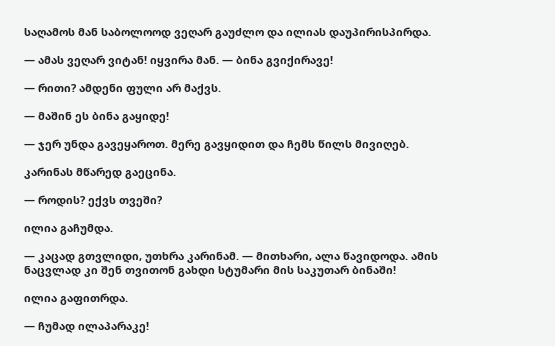საღამოს მან საბოლოოდ ვეღარ გაუძლო და ილიას დაუპირისპირდა.

— ამას ვეღარ ვიტან! იყვირა მან. — ბინა გვიქირავე!

— რითი? ამდენი ფული არ მაქვს.

— მაშინ ეს ბინა გაყიდე!

— ჯერ უნდა გავეყაროთ. მერე გავყიდით და ჩემს წილს მივიღებ.

კარინას მწარედ გაეცინა.

— როდის? ექვს თვეში?

ილია გაჩუმდა.

— კაცად გთვლიდი, უთხრა კარინამ. — მითხარი, ალა წავიდოდა. ამის ნაცვლად კი შენ თვითონ გახდი სტუმარი მის საკუთარ ბინაში!

ილია გაფითრდა.

— ჩუმად ილაპარაკე!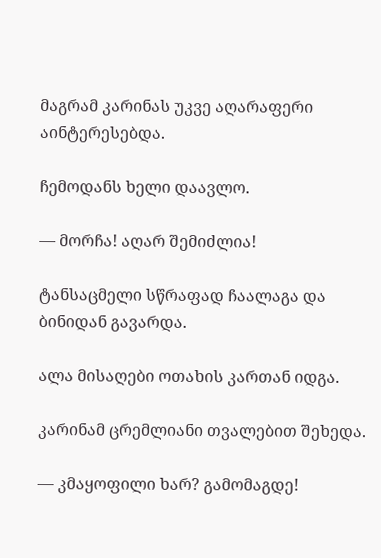მაგრამ კარინას უკვე აღარაფერი აინტერესებდა.

ჩემოდანს ხელი დაავლო.

— მორჩა! აღარ შემიძლია!

ტანსაცმელი სწრაფად ჩაალაგა და ბინიდან გავარდა.

ალა მისაღები ოთახის კართან იდგა.

კარინამ ცრემლიანი თვალებით შეხედა.

— კმაყოფილი ხარ? გამომაგდე!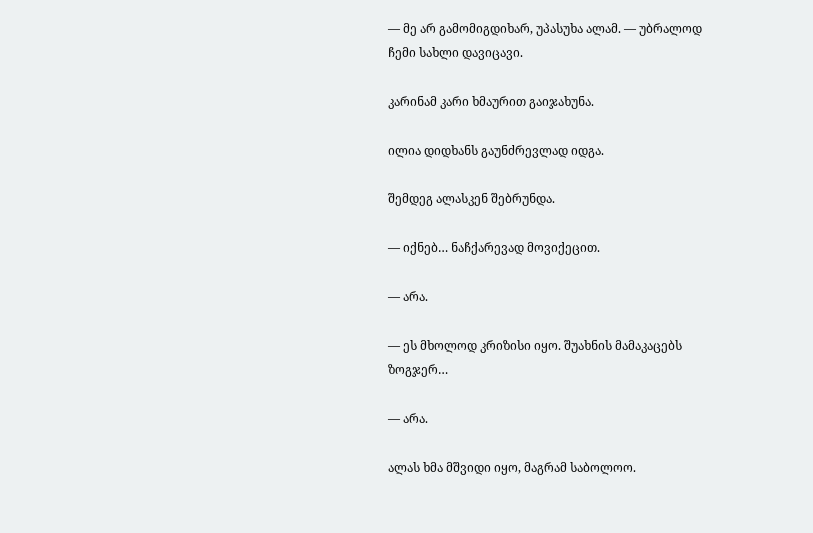— მე არ გამომიგდიხარ, უპასუხა ალამ. — უბრალოდ ჩემი სახლი დავიცავი.

კარინამ კარი ხმაურით გაიჯახუნა.

ილია დიდხანს გაუნძრევლად იდგა.

შემდეგ ალასკენ შებრუნდა.

— იქნებ… ნაჩქარევად მოვიქეცით.

— არა.

— ეს მხოლოდ კრიზისი იყო. შუახნის მამაკაცებს ზოგჯერ…

— არა.

ალას ხმა მშვიდი იყო, მაგრამ საბოლოო.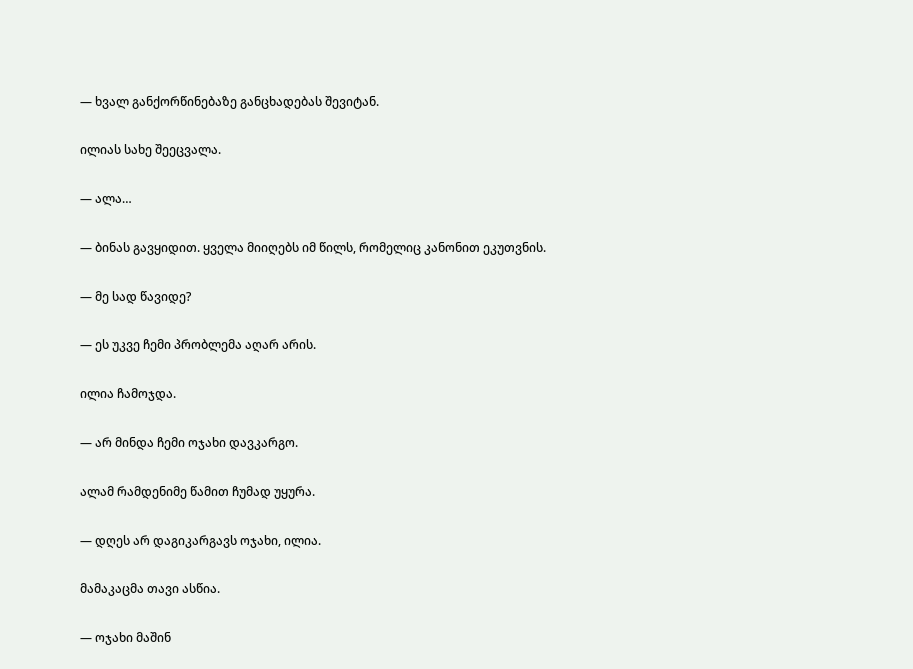— ხვალ განქორწინებაზე განცხადებას შევიტან.

ილიას სახე შეეცვალა.

— ალა…

— ბინას გავყიდით. ყველა მიიღებს იმ წილს, რომელიც კანონით ეკუთვნის.

— მე სად წავიდე?

— ეს უკვე ჩემი პრობლემა აღარ არის.

ილია ჩამოჯდა.

— არ მინდა ჩემი ოჯახი დავკარგო.

ალამ რამდენიმე წამით ჩუმად უყურა.

— დღეს არ დაგიკარგავს ოჯახი, ილია.

მამაკაცმა თავი ასწია.

— ოჯახი მაშინ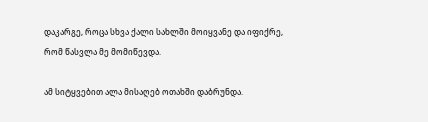დაკარგე, როცა სხვა ქალი სახლში მოიყვანე და იფიქრე, რომ წასვლა მე მომიწევდა.

ამ სიტყვებით ალა მისაღებ ოთახში დაბრუნდა.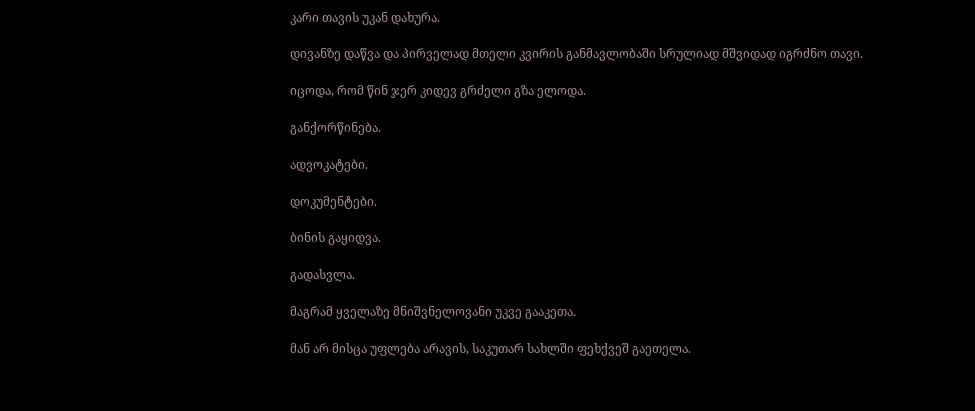კარი თავის უკან დახურა.

დივანზე დაწვა და პირველად მთელი კვირის განმავლობაში სრულიად მშვიდად იგრძნო თავი.

იცოდა, რომ წინ ჯერ კიდევ გრძელი გზა ელოდა.

განქორწინება.

ადვოკატები.

დოკუმენტები.

ბინის გაყიდვა.

გადასვლა.

მაგრამ ყველაზე მნიშვნელოვანი უკვე გააკეთა.

მან არ მისცა უფლება არავის, საკუთარ სახლში ფეხქვეშ გაეთელა.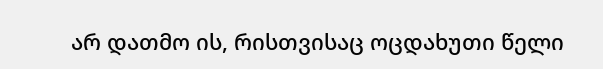არ დათმო ის, რისთვისაც ოცდახუთი წელი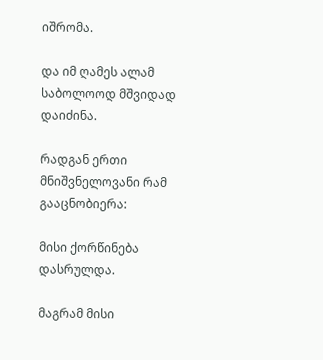იშრომა.

და იმ ღამეს ალამ საბოლოოდ მშვიდად დაიძინა.

რადგან ერთი მნიშვნელოვანი რამ გააცნობიერა:

მისი ქორწინება დასრულდა.

მაგრამ მისი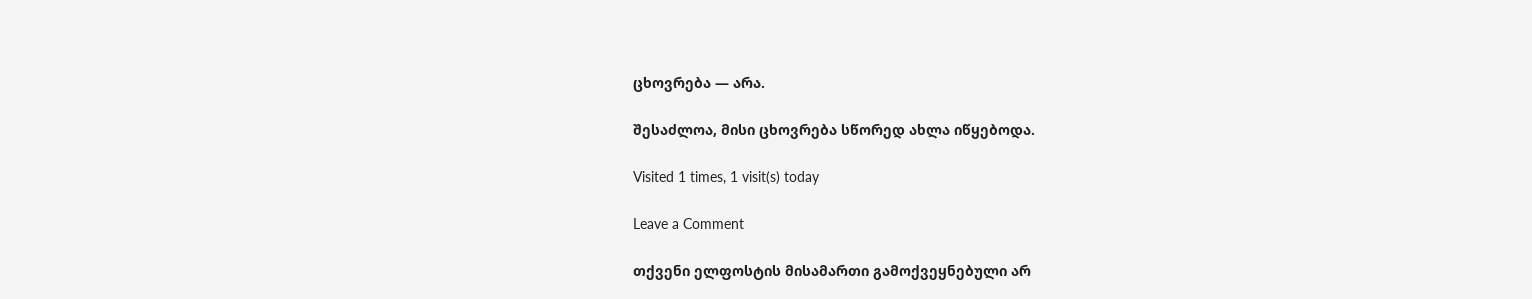ცხოვრება — არა.

შესაძლოა, მისი ცხოვრება სწორედ ახლა იწყებოდა.

Visited 1 times, 1 visit(s) today

Leave a Comment

თქვენი ელფოსტის მისამართი გამოქვეყნებული არ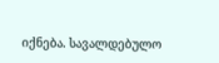იქნება. სავალდებულო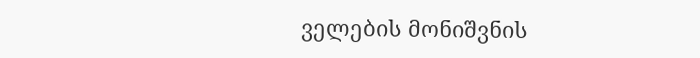ველების მონიშვნის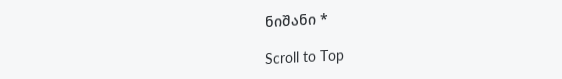ნიშანი *

Scroll to Top